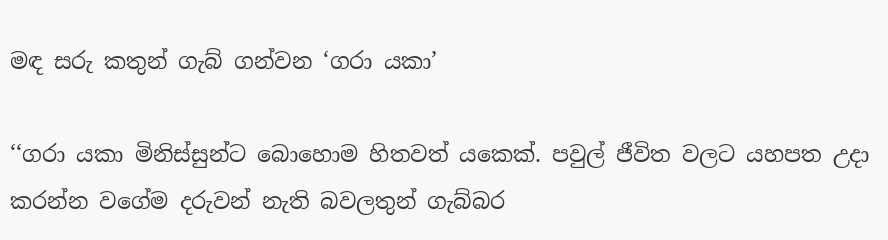මඳ සරු කතුන් ගැබ් ගන්වන ‘ගරා යකා’

‘‘ගරා යකා මිනිස්සුන්ට බොහොම හිතවත් යකෙක්. පවුල් ජීවිත වලට යහපත උදා කරන්න වගේම දරුවන් නැති බවලතුන් ගැබ්බර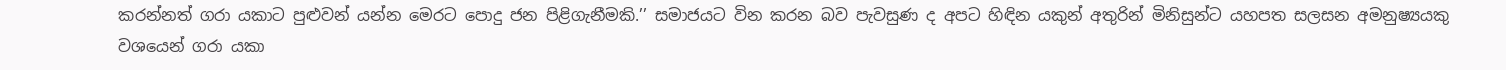කරන්නත් ගරා යකාට පුළුවන් යන්න මෙරට පොදු ජන පිළිගැනීමකි.’’ සමාජයට වින කරන බව පැවසුණ ද අපට හිඳින යකුන් අතුරින් මිනිසුන්ට යහපත සලසන අමනුෂ්‍යයකු වශයෙන් ගරා යකා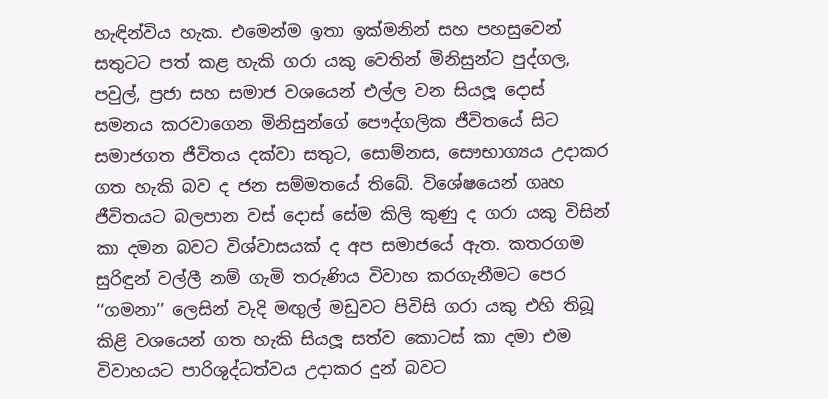හැඳින්විය හැක. එමෙන්ම ඉතා ඉක්මනින් සහ පහසුවෙන් සතුටට පත් කළ හැකි ගරා යකු වෙතින් මිනිසුන්ට පුද්ගල, පවුල්, ප්‍රජා සහ සමාජ වශයෙන් එල්ල වන සියලූ දොස් සමනය කරවාගෙන මිනිසුන්ගේ පෞද්ගලික ජීවිතයේ සිට සමාජගත ජීවිතය දක්වා සතුට, සොම්නස, සෞභාග්‍යය උදාකර ගත හැකි බව ද ජන සම්මතයේ තිබේ. විශේෂයෙන් ගෘහ ජීවිතයට බලපාන වස් දොස් සේම කිලි කුණු ද ගරා යකු විසින් කා දමන බවට විශ්වාසයක් ද අප සමාජයේ ඇත. කතරගම සුරිඳුන් වල්ලී නම් ගැමි තරුණිය විවාහ කරගැනීමට පෙර ‘‘ගමනා’’ ලෙසින් වැදි මඟුල් මඩුවට පිවිසි ගරා යකු එහි තිබූ කිළි වශයෙන් ගත හැකි සියලූ සත්ව කොටස් කා දමා එම විවාහයට පාරිශුද්ධත්වය උදාකර දුන් බවට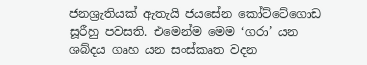ජනශ්‍රැතියක් ඇතැයි ජයසේන කෝට්ටේගොඩ සූරීහු පවසති. එමෙන්ම මෙම ‘ගරා’ යන ශබ්දය ගෘහ යන සංස්කෘත වදන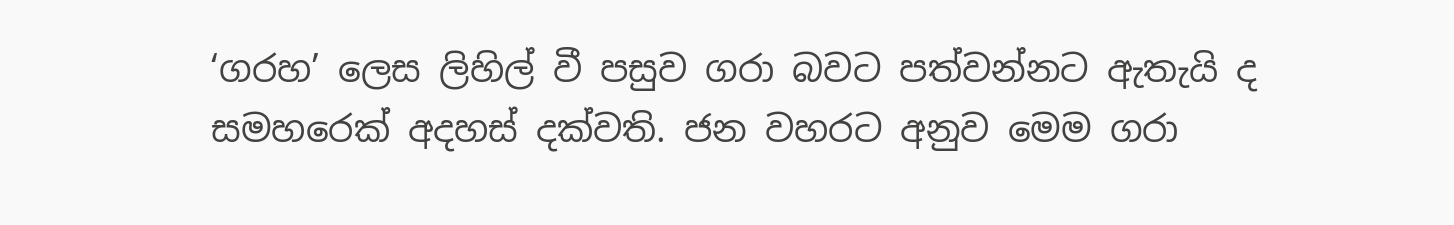‘ගරහ’ ලෙස ලිහිල් වී පසුව ගරා බවට පත්වන්නට ඇතැයි ද සමහරෙක් අදහස් දක්වති. ජන වහරට අනුව මෙම ගරා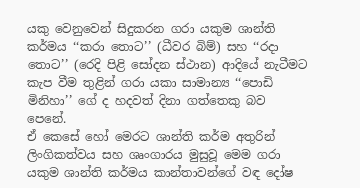යකු වෙනුවෙන් සිදුකරන ගරා යකුම ශාන්ති කර්මය ‘‘කරා තොට’’ (ධීවර බිම්) සහ ‘‘රදා තොට’’ (රෙදි පිළි සෝදන ස්ථාන) ආදියේ නැටීමට කැප වීම තුළින් ගරා යකා සාමාන්‍ය ‘‘පොඩි මිනිහා’’ ගේ ද හදවත් දිනා ගත්තෙකු බව පෙනේ.
ඒ කෙසේ හෝ මෙරට ශාන්ති කර්ම අතුරින් ලිංගිකත්වය සහ ශෘංගාරය මුසුවූ මෙම ගරා යකුම ශාන්ති කර්මය කාන්තාවන්ගේ වඳ දෝෂ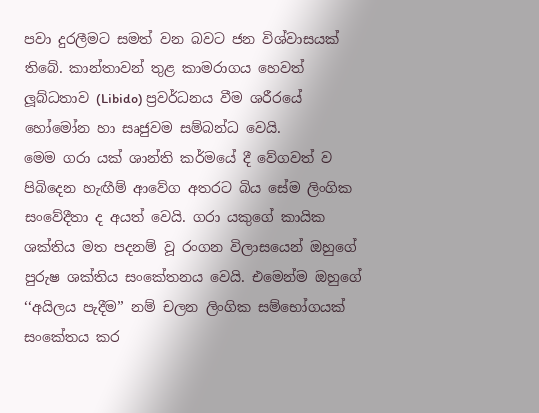පවා දුරලීමට සමත් වන බවට ජන විශ්වාසයක් තිබේ. කාන්තාවන් තුළ කාමරාගය හෙවත් ලූබ්ධතාව (Libido) ප්‍රවර්ධනය වීම ශරීරයේ හෝමෝන හා සෘජුවම සම්බන්ධ වෙයි.
මෙම ගරා යක් ශාන්ති කර්මයේ දී වේගවත් ව පිබිදෙන හැඟීම් ආවේග අතරට බිය සේම ලිංගික සංවේදීතා ද අයත් වෙයි. ගරා යකුගේ කායික ශක්තිය මත පදනම් වූ රංගන විලාසයෙන් ඔහුගේ පුරුෂ ශක්තිය සංකේතනය වෙයි. එමෙන්ම ඔහුගේ ‘‘අයිලය පැදීම’’ නම් චලන ලිංගික සම්භෝගයක් සංකේතය කර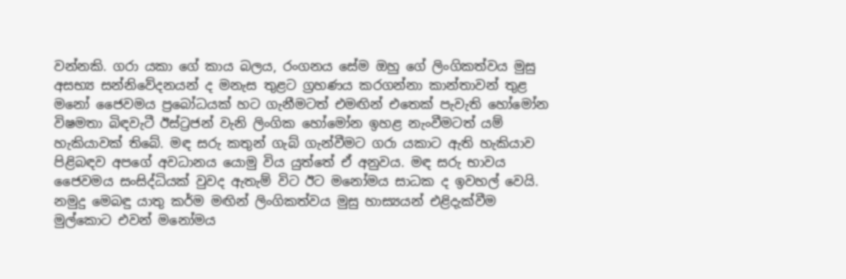වන්නකි. ගරා යකා ගේ කාය බලය, රංගනය සේම ඔහු ගේ ලිංගිකත්වය මුසු අසභ්‍ය සන්නිවේදනයන් ද මනැස තුළට ග්‍රහණය කරගන්නා කාන්තාවන් තුළ මනෝ ජෛවමය ප්‍රබෝධයක් හට ගැනීමටත් එමඟින් එතෙක් පැවැති හෝමෝන විෂමතා බිඳවැටී ඊස්ට්‍රජන් වැනි ලිංගික හෝමෝන ඉහළ නැංවීමටත් යම් හැකියාවක් තිබේ. මඳ සරු කතුන් ගැබ් ගැන්වීමට ගරා යකාට ඇති හැකියාව පිළිබඳව අපගේ අවධානය යොමු විය යුත්තේ ඒ අනුවය. මඳ සරු භාවය ජෛවමය සංසිද්ධියක් වුවද ඇතැම් විට ඊට මනෝමය සාධක ද ඉවහල් වෙයි. නමුදු මෙබඳු යාතු කර්ම මඟින් ලිංගිකත්වය මුසු හාස්‍යයන් එළිදැක්වීම මුල්කොට එවන් මනෝමය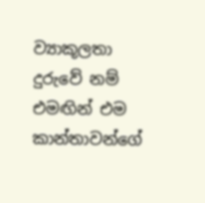ව්‍යාකූලතා දුරුවේ නම් එමඟින් එම කාන්තාවන්ගේ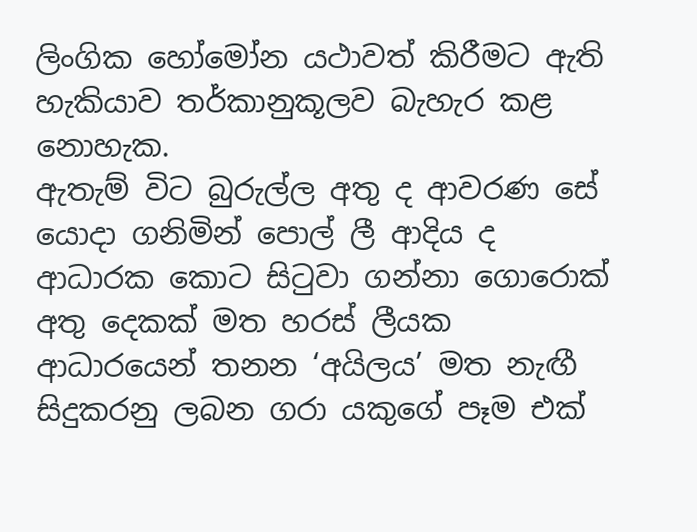ලිංගික හෝමෝන යථාවත් කිරීමට ඇති හැකියාව තර්කානුකූලව බැහැර කළ නොහැක.
ඇතැම් විට බුරුල්ල අතු ද ආවරණ සේ යොදා ගනිමින් පොල් ලී ආදිය ද ආධාරක කොට සිටුවා ගන්නා ගොරොක් අතු දෙකක් මත හරස් ලීයක ආධාරයෙන් තනන ‘අයිලය’ මත නැඟී සිදුකරනු ලබන ගරා යකුගේ පෑම එක්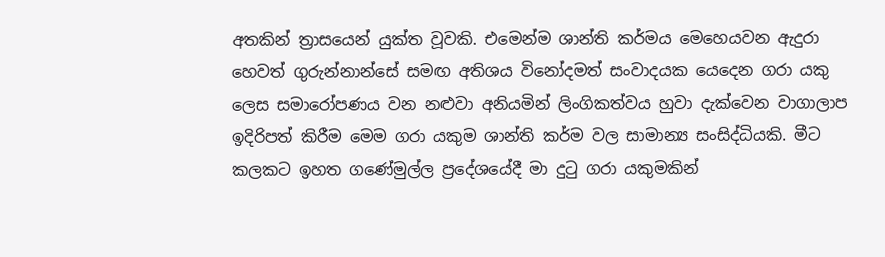අතකින් ත්‍රාසයෙන් යුක්ත වූවකි. එමෙන්ම ශාන්ති කර්මය මෙහෙයවන ඇදුරා හෙවත් ගුරුන්නාන්සේ සමඟ අතිශය විනෝදමත් සංවාදයක යෙදෙන ගරා යකු ලෙස සමාරෝපණය වන නළුවා අනියමින් ලිංගිකත්වය හුවා දැක්වෙන වාගාලාප ඉදිරිපත් කිරීම මෙම ගරා යකුම ශාන්ති කර්ම වල සාමාන්‍ය සංසිද්ධියකි. මීට කලකට ඉහත ගණේමුල්ල ප්‍රදේශයේදී මා දුටු ගරා යකුමකින්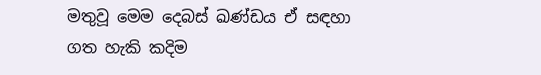මතුවූ මෙම දෙබස් ඛණ්ඩය ඒ සඳහා ගත හැකි කදිම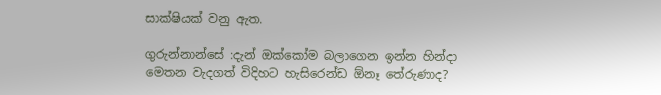සාක්ෂියක් වනු ඇත.

ගුරුන්නාන්සේ :දැන් ඔක්කෝම බලාගෙන ඉන්න හින්දා මෙතන වැදගත් විදිහට හැසිරෙන්ඩ ඕනෑ තේරුණාද?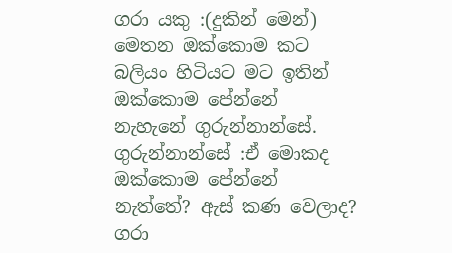ගරා යකු :(දුකින් මෙන්) මෙතන ඔක්කොම කට බලියං හිටියට මට ඉතින් ඔක්කොම පේන්නේ
නැහැනේ ගුරුන්නාන්සේ.
ගුරුන්නාන්සේ :ඒ මොකද ඔක්කොම පේන්නේ නැත්තේ? ඇස් කණ වෙලාද?
ගරා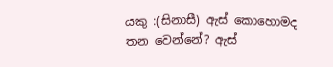යකු :(සිනාසී) ඇස් කොහොමද තන වෙන්නේ? ඇස්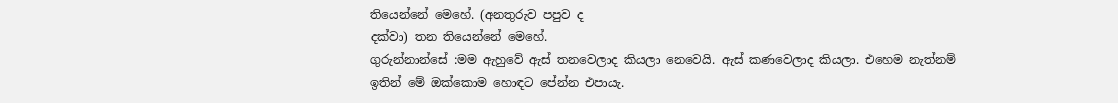තියෙන්නේ මෙහේ. (අනතුරුව පපුව ද
දක්වා) තන තියෙන්නේ මෙහේ.
ගුරුන්නාන්සේ :මම ඇහුවේ ඇස් තනවෙලාද කියලා නෙවෙයි. ඇස් කණවෙලාද කියලා. එහෙම නැත්නම්
ඉතින් මේ ඔක්කොම හොඳට පේන්න එපායැ.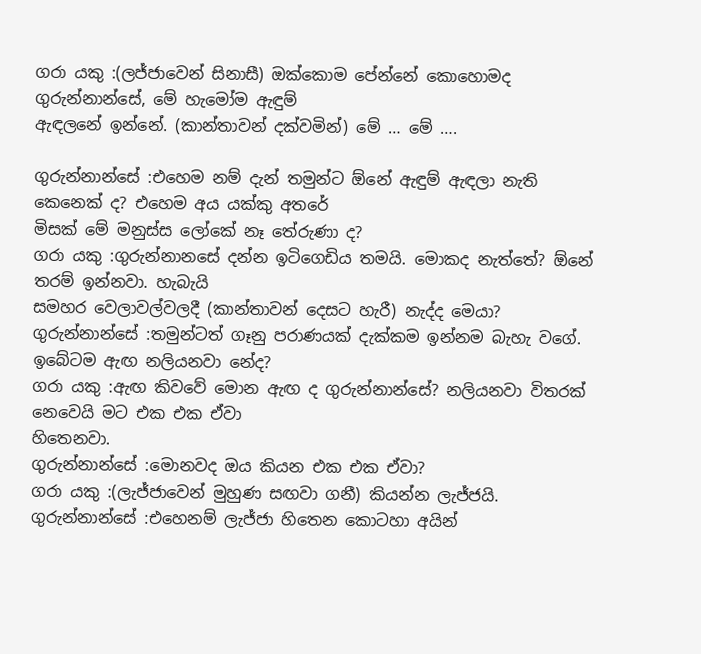ගරා යකු :(ලජ්ජාවෙන් සිනාසී) ඔක්කොම පේන්නේ කොහොමද ගුරුන්නාන්සේ, මේ හැමෝම ඇඳුම්
ඇඳලනේ ඉන්නේ. (කාන්තාවන් දක්වමින්) මේ … මේ ….

ගුරුන්නාන්සේ :එහෙම නම් දැන් තමුන්ට ඕනේ ඇඳුම් ඇඳලා නැති කෙනෙක් ද? එහෙම අය යක්කු අතරේ
මිසක් මේ මනුස්ස ලෝකේ නෑ තේරුණා ද?
ගරා යකු :ගුරුන්නානසේ දන්න ඉටිගෙඩිය තමයි. මොකද නැත්තේ? ඕනේ තරම් ඉන්නවා. හැබැයි
සමහර වෙලාවල්වලදී (කාන්තාවන් දෙසට හැරී) නැද්ද මෙයා?
ගුරුන්නාන්සේ :තමුන්ටත් ගෑනු පරාණයක් දැක්කම ඉන්නම බැහැ වගේ. ඉබේටම ඇඟ නලියනවා නේද?
ගරා යකු :ඇඟ කිවවේ මොන ඇඟ ද ගුරුන්නාන්සේ? නලියනවා විතරක් නෙවෙයි මට එක එක ඒවා
හිතෙනවා.
ගුරුන්නාන්සේ :මොනවද ඔය කියන එක එක ඒවා?
ගරා යකු :(ලැජ්ජාවෙන් මුහුණ සඟවා ගනී) කියන්න ලැජ්ජයි.
ගුරුන්නාන්සේ :එහෙනම් ලැජ්ජා හිතෙන කොටහා අයින්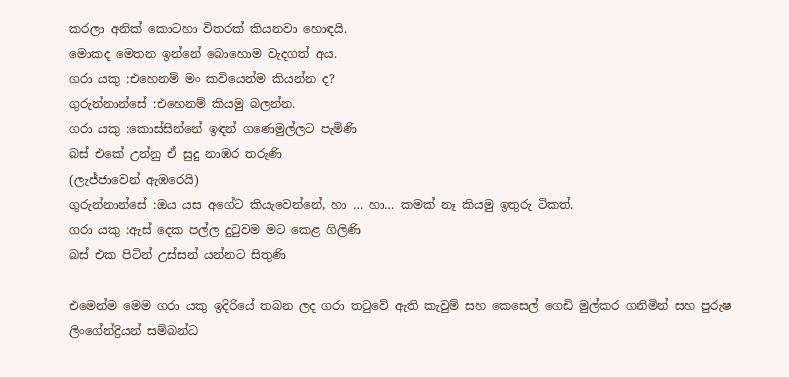කරලා අනික් කොටහා විතරක් කියනවා හොඳයි.
මොකද මෙතන ඉන්නේ බොහොම වැදගත් අය.
ගරා යකු :එහෙනම් මං කවියෙන්ම කියන්න ද?
ගුරුන්නාන්සේ :එහෙනම් කියමු බලන්න.
ගරා යකු :කොස්සින්නේ ඉඳන් ගණෙමුල්ලට පැමිණි
බස් එකේ උන්නු ඒ සුදු නාඹර තරුණි
(ලැජ්ජාවෙන් ඇඹරෙයි)
ගුරුන්නාන්සේ :ඔය යස අගේට කියැවෙන්නේ, හා … හා… කමක් නෑ කියමු ඉතුරු ටිකත්.
ගරා යකු :ඇස් දෙක පල්ල දුටුවම මට කෙළ ගිලිණි
බස් එක පිටින් උස්සන් යන්නට සිතුණි

එමෙන්ම මෙම ගරා යකු ඉදිරියේ තබන ලද ගරා තටුවේ ඇති කැවුම් සහ කෙසෙල් ගෙඩි මුල්කර ගනිමින් සහ පුරුෂ ලිංගේන්ද්‍රියන් සම්බන්ධ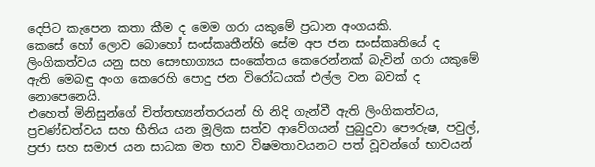දෙපිට කැපෙන කතා කීම ද මෙම ගරා යකුමේ ප්‍රධාන අංගයකි.
කෙසේ හෝ ලොව බොහෝ සංස්කෘතීන්හි සේම අප ජන සංස්කෘතියේ ද ලිංගිකත්වය යනු සහ සෞභාග්‍යය සංකේතය කෙරෙන්නක් බැවින් ගරා යකුමේ ඇති මෙබඳු අංග කෙරෙහි පොදු ජන විරෝධයක් එල්ල වන බවක් ද නොපෙනෙයි.
එහෙත් මිනිසුන්ගේ චිත්තභ්‍යන්තරයන් හි නිදි ගැන්වී ඇති ලිංගිකත්වය, ප්‍රචණ්ඩත්වය සහ භීතිය යන මූලික සත්ව ආවේගයන් පුබුදුවා පෞරුෂ, පවුල්, ප්‍රජා සහ සමාජ යන සාධක මත භාව විෂමතාවයනට පත් වූවන්ගේ භාවයන්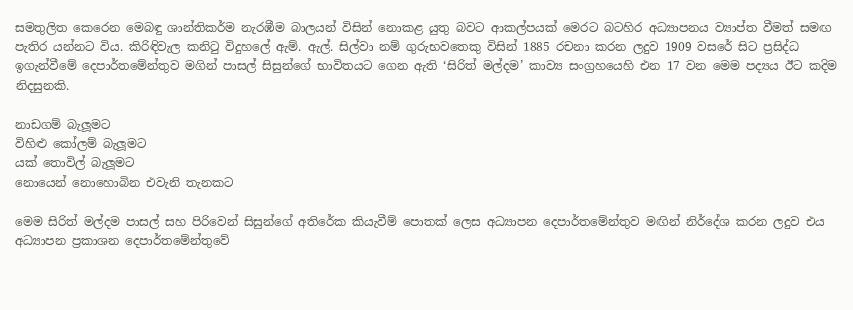සමතුලිත කෙරෙන මෙබඳු ශාන්තිකර්ම නැරඹීම බාලයන් විසින් නොකළ යුතු බවට ආකල්පයක් මෙරට බටහිර අධ්‍යාපනය ව්‍යාප්ත වීමත් සමඟ පැතිර යන්නට විය. කිරිඳිවැල කනිටු විදුහලේ ඇම්. ඇල්. සිල්වා නම් ගුරුභවතෙකු විසින් 1885 රචනා කරන ලදුව 1909 වසරේ සිට ප්‍රසිද්ධ ඉගැන්වීමේ දෙපාර්තමේන්තුව මගින් පාසල් සිසුන්ගේ භාවිතයට ගෙන ඇති ‘සිරිත් මල්දම’ කාව්‍ය සංග්‍රහයෙහි එන 17 වන මෙම පද්‍යය ඊට කදිම නිදසුනකි.

නාඩගම් බැලූමට
විහිළු කෝලම් බැලූමට
යක් තොවිල් බැලූමට
නොයෙන් නොහොබින එවැනි තැනකට

මෙම සිරිත් මල්දම පාසල් සහ පිරිවෙන් සිසුන්ගේ අතිරේක කියැවීම් පොතක් ලෙස අධ්‍යාපන දෙපාර්තමේන්තුව මඟින් නිර්දේශ කරන ලදුව එය අධ්‍යාපන ප්‍රකාශන දෙපාර්තමේන්තුවේ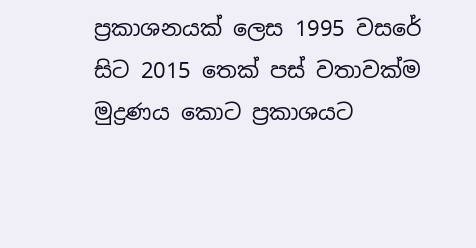ප්‍රකාශනයක් ලෙස 1995 වසරේ සිට 2015 තෙක් පස් වතාවක්ම මුද්‍රණය කොට ප්‍රකාශයට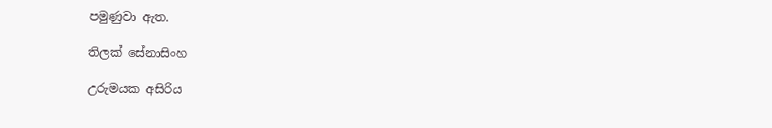පමුණුවා ඇත.

තිලක් සේනාසිංහ

උරුමයක අසිරිය